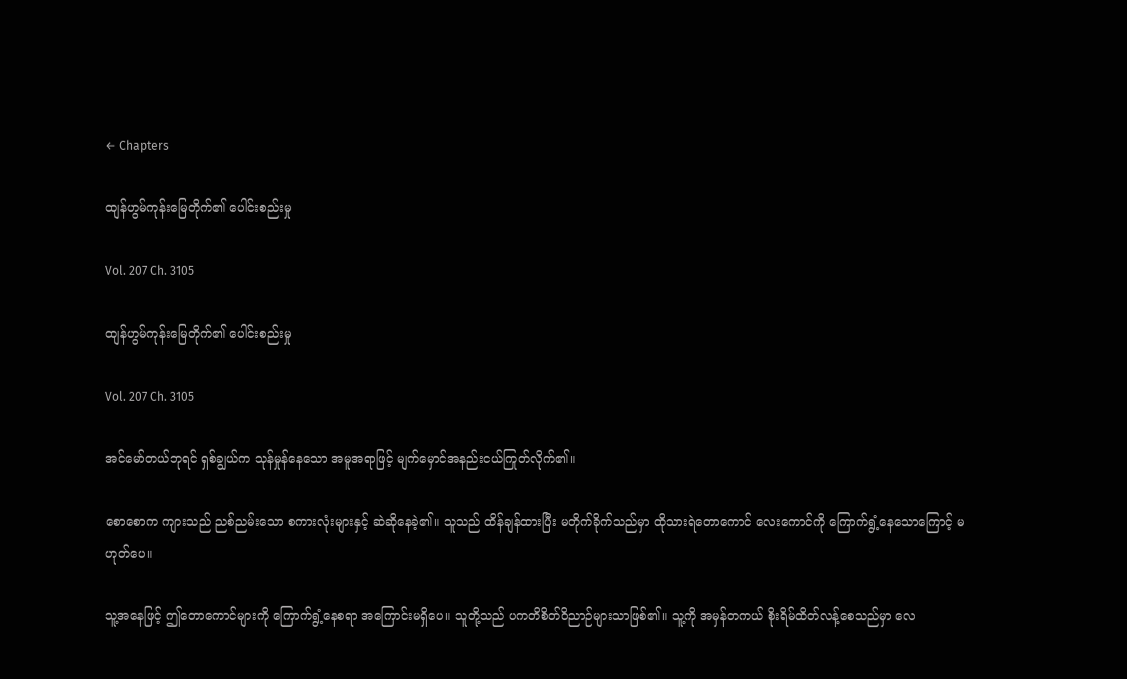← Chapters

ထျန်ဟွမ်ကုန်းမြေတိုက်၏ ပေါင်းစည်းမှု

Vol. 207 Ch. 3105

ထျန်ဟွမ်ကုန်းမြေတိုက်၏ ပေါင်းစည်းမှု

Vol. 207 Ch. 3105

အင်မော်တယ်ဘုရင် ရှစ်ချွယ်က သုန်မှုန်နေသော အမူအရာဖြင့် မျက်မှောင်အနည်းငယ်ကြုတ်လိုက်၏။

စောစောက ကျားသည် ညစ်ညမ်းသော စကားလုံးများနှင့် ဆဲဆိုနေခဲ့၏။ သူသည် ထိန်ချန်ထားပြီး မတိုက်ခိုက်သည်မှာ ထိုသားရဲတောကောင် လေးကောင်ကို ကြောက်ရွံ့နေသောကြောင့် မဟုတ်ပေ။

သူ့အနေဖြင့် ဤတောကောင်များကို ကြောက်ရွံ့နေစရာ အကြောင်းမရှိပေ။ သူတို့သည် ပကတိစိတ်ဝိညာဉ်များသာဖြစ်၏။ သူ့ကို အမှန်တကယ် စိုးရိမ်ထိတ်လန့်စေသည်မှာ လေ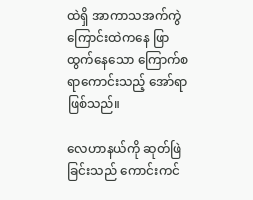ထဲရှိ အာကာသအက်ကွဲကြောင်းထဲကနေ ဖြာထွက်နေသော ကြောက်စရာကောင်းသည့် အော်ရာဖြစ်သည်။

လေဟာနယ်ကို ဆုတ်ဖြဲခြင်းသည် ကောင်းကင်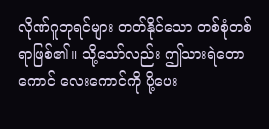လိုဏ်ဂူဘုရင်များ တတ်နိုင်သော တစ်စုံတစ်ရာဖြစ်၏။ သို့သော်လည်း ဤသားရဲတောကောင် လေးကောင်ကို ပို့ပေး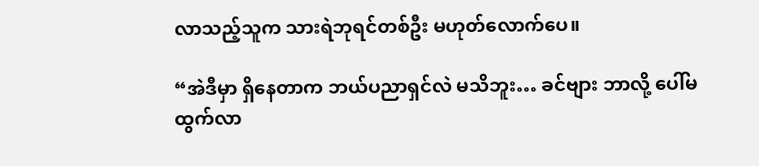လာသည့်သူက သားရဲဘုရင်တစ်ဦး မဟုတ်လောက်ပေ။

“အဲဒီမှာ ရှိနေတာက ဘယ်ပညာရှင်လဲ မသိဘူး… ခင်ဗျား ဘာလို့ ပေါ်မထွက်လာ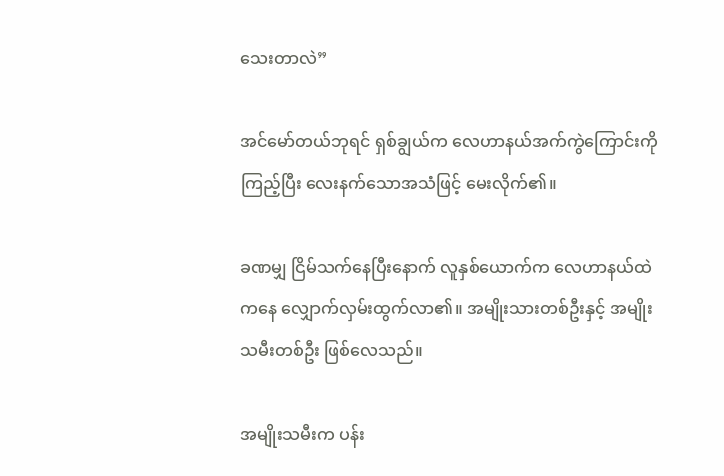သေးတာလဲ”

အင်မော်တယ်ဘုရင် ရှစ်ချွယ်က လေဟာနယ်အက်ကွဲကြောင်းကိုကြည့်ပြီး လေးနက်သောအသံဖြင့် မေးလိုက်၏။

ခဏမျှ ငြိမ်သက်နေပြီးနောက် လူနှစ်ယောက်က လေဟာနယ်ထဲကနေ လျှောက်လှမ်းထွက်လာ၏။ အမျိုးသားတစ်ဦးနှင့် အမျိုးသမီးတစ်ဦး ဖြစ်လေသည်။

အမျိုးသမီးက ပန်း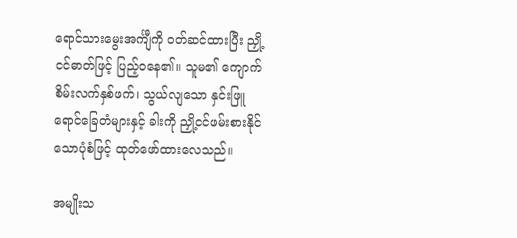ရောင်သားမွေးအင်္ကျီကို ဝတ်ဆင်ထားပြီး ညှို့ငင်ဓာတ်ဖြင့် ပြည့်ဝနေ၏။ သူမ၏ ကျောက်စိမ်းလက်နှစ်ဖက်၊ သွယ်လျသော နှင်းဖြူရောင်ခြေတံများနှင့် ခါးကို ညှို့ငင်ဖမ်းစားနိုင်သောပုံစံဖြင့် ထုတ်ဖော်ထားလေသည်။

အမျိုးသ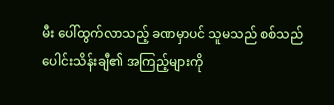မီး ပေါ်ထွက်လာသည့် ခဏမှာပင် သူမသည် စစ်သည်ပေါင်းသိန်းချီ၏ အကြည့်များကို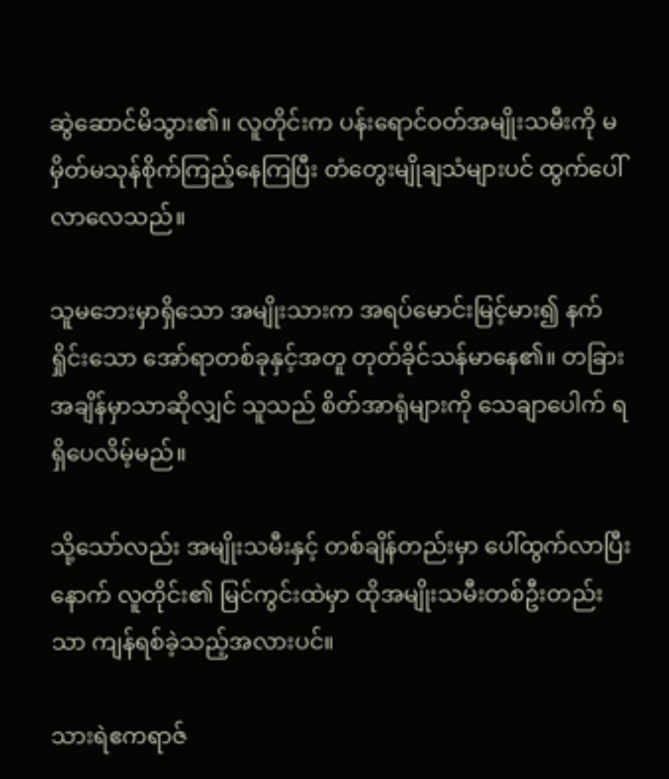ဆွဲဆောင်မိသွား၏။ လူတိုင်းက ပန်းရောင်ဝတ်အမျိုးသမီးကို မမှိတ်မသုန်စိုက်ကြည့်နေကြပြီး တံတွေးမျိုချသံများပင် ထွက်ပေါ်လာလေသည်။

သူမဘေးမှာရှိသော အမျိုးသားက အရပ်မောင်းမြင့်မား၍ နက်ရှိုင်းသော အော်ရာတစ်ခုနှင့်အတူ တုတ်ခိုင်သန်မာနေ၏။ တခြားအချိန်မှာသာဆိုလျှင် သူသည် စိတ်အာရုံများကို သေချာပေါက် ရရှိပေလိမ့်မည်။

သို့သော်လည်း အမျိုးသမီးနှင့် တစ်ချိန်တည်းမှာ ပေါ်ထွက်လာပြီးနောက် လူတိုင်း၏ မြင်ကွင်းထဲမှာ ထိုအမျိုးသမီးတစ်ဦးတည်းသာ ကျန်ရစ်ခဲ့သည့်အလားပင်။

သားရဲဧကရာဇ်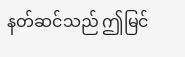နတ်ဆင်သည် ဤမြင်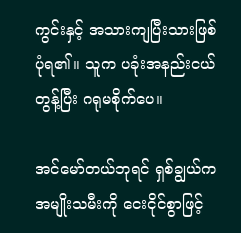ကွင်းနှင့် အသားကျပြီးသားဖြစ်ပုံရ၏။ သူက ပခုံးအနည်းငယ်တွန့်ပြီး ဂရုမစိုက်ပေ။

အင်မော်တယ်ဘုရင် ရှစ်ချွယ်က အမျိုးသမီးကို ငေးငိုင်စွာဖြင့်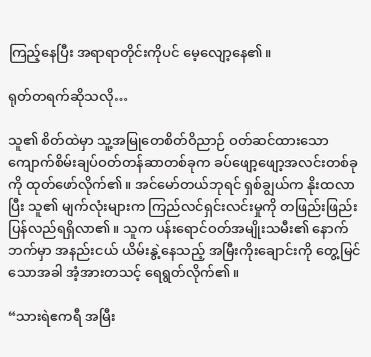ကြည့်နေပြီး အရာရာတိုင်းကိုပင် မေ့လျော့နေ၏။

ရုတ်တရက်ဆိုသလို…

သူ၏ စိတ်ထဲမှာ သူ့အမြုတေစိတ်ဝိညာဉ် ဝတ်ဆင်ထားသော ကျောက်စိမ်းချပ်ဝတ်တန်ဆာတစ်ခုက ခပ်ဖျော့ဖျော့အလင်းတစ်ခုကို ထုတ်ဖော်လိုက်၏။ အင်မော်တယ်ဘုရင် ရှစ်ချွယ်က နိုးထလာပြီး သူ၏ မျက်လုံးများက ကြည်လင်ရှင်းလင်းမှုကို တဖြည်းဖြည်း ပြန်လည်ရရှိလာ၏။ သူက ပန်းရောင်ဝတ်အမျိုးသမီး၏ နောက်ဘက်မှာ အနည်းငယ် ယိမ်းနွဲ့နေသည့် အမြီးကိုးချောင်းကို တွေ့မြင်သောအခါ အံ့အားတသင့် ရေရွတ်လိုက်၏။

“သားရဲဧကရီ အမြီး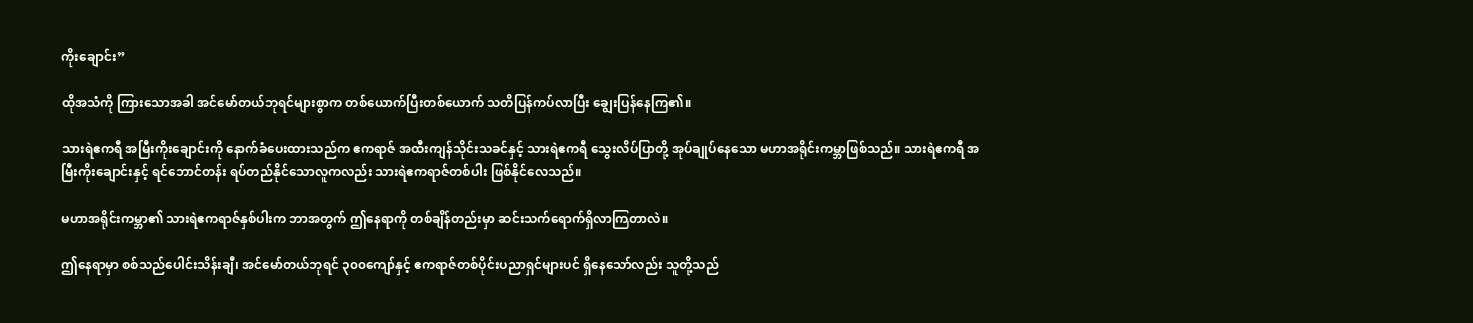ကိုးချောင်း”

ထိုအသံကို ကြားသောအခါ အင်မော်တယ်ဘုရင်များစွာက တစ်ယောက်ပြီးတစ်ယောက် သတိပြန်ကပ်လာပြီး ချွေးပြန်နေကြ၏။

သားရဲဧကရီ အမြီးကိုးချောင်းကို နောက်ခံပေးထားသည်က ဧကရာဇ် အထီးကျန်သိုင်းသခင်နှင့် သားရဲဧကရီ သွေးလိပ်ပြာတို့ အုပ်ချုပ်နေသော မဟာအရိုင်းကမ္ဘာဖြစ်သည်။ သားရဲဧကရီ အမြီးကိုးချောင်းနှင့် ရင်ဘောင်တန်း ရပ်တည်နိုင်သောလူကလည်း သားရဲဧကရာဇ်တစ်ပါး ဖြစ်နိုင်လေသည်။

မဟာအရိုင်းကမ္ဘာ၏ သားရဲဧကရာဇ်နှစ်ပါးက ဘာအတွက် ဤနေရာကို တစ်ချိန်တည်းမှာ ဆင်းသက်ရောက်ရှိလာကြတာလဲ။

ဤနေရာမှာ စစ်သည်ပေါင်းသိန်းချီ၊ အင်မော်တယ်ဘုရင် ၃၀၀ကျော်နှင့် ဧကရာဇ်တစ်ပိုင်းပညာရှင်များပင် ရှိနေသော်လည်း သူတို့သည်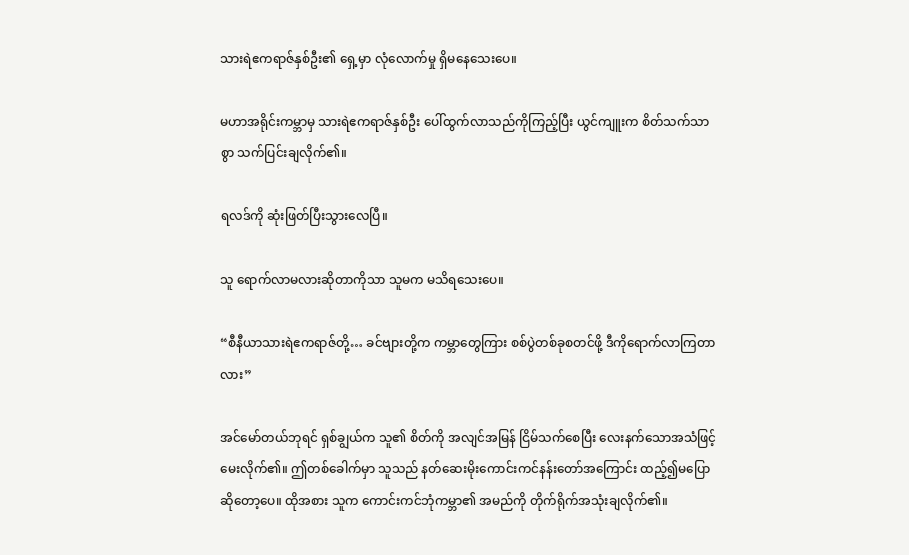သားရဲဧကရာဇ်နှစ်ဦး၏ ရှေ့မှာ လုံလောက်မှု ရှိမနေသေးပေ။

မဟာအရိုင်းကမ္ဘာမှ သားရဲဧကရာဇ်နှစ်ဦး ပေါ်ထွက်လာသည်ကိုကြည့်ပြီး ယွင်ကျူးက စိတ်သက်သာစွာ သက်ပြင်းချလိုက်၏။

ရလဒ်ကို ဆုံးဖြတ်ပြီးသွားလေပြီ။

သူ ရောက်လာမလားဆိုတာကိုသာ သူမက မသိရသေးပေ။

“စီနီယာသားရဲဧကရာဇ်တို့… ခင်ဗျားတို့က ကမ္ဘာတွေကြား စစ်ပွဲတစ်ခုစတင်ဖို့ ဒီကိုရောက်လာကြတာလား”

အင်မော်တယ်ဘုရင် ရှစ်ချွယ်က သူ၏ စိတ်ကို အလျင်အမြန် ငြိမ်သက်စေပြီး လေးနက်သောအသံဖြင့် မေးလိုက်၏။ ဤတစ်ခေါက်မှာ သူသည် နတ်ဆေးမိုးကောင်းကင်နန်းတော်အကြောင်း ထည့်၍မပြောဆိုတော့ပေ။ ထိုအစား သူက ကောင်းကင်ဘုံကမ္ဘာ၏ အမည်ကို တိုက်ရိုက်အသုံးချလိုက်၏။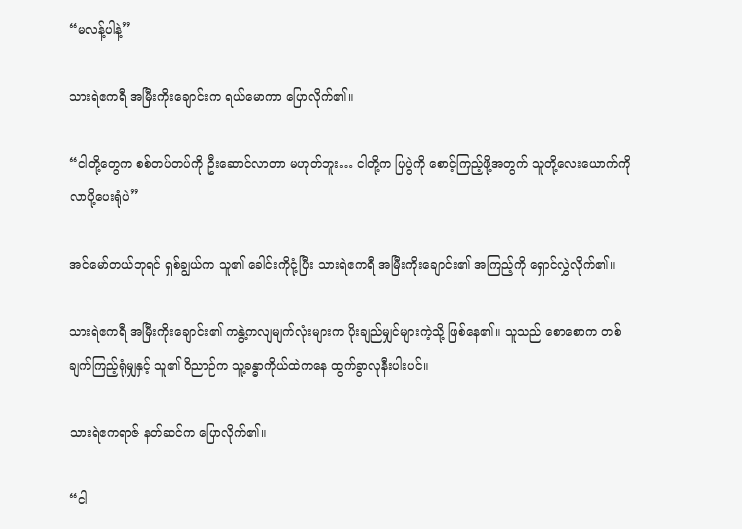“မလန့်ပါနဲ့”

သားရဲဧကရီ အမြီးကိုးချောင်းက ရယ်မောကာ ပြောလိုက်၏။

“ငါတို့တွေက စစ်တပ်တပ်ကို ဦးဆောင်လာတာ မဟုတ်ဘူး… ငါတို့က ပြပွဲကို စောင့်ကြည့်ဖို့အတွက် သူတို့လေးယောက်ကို လာပို့ပေးရုံပဲ”

အင်မော်တယ်ဘုရင် ရှစ်ချွယ်က သူ၏ ခေါင်းကိုငုံ့ပြီး သားရဲဧကရီ အမြီးကိုးချောင်း၏ အကြည့်ကို ရှောင်လွှဲလိုက်၏။

သားရဲဧကရီ အမြီးကိုးချောင်း၏ ကနွဲ့ကလျမျက်လုံးများက ပိုးချည်မျှင်များကဲ့သို့ ဖြစ်နေ၏။ သူသည် စောစောက တစ်ချက်ကြည့်ရုံမျှနှင့် သူ၏ ဝိညာဉ်က သူ့ခန္ဓာကိုယ်ထဲကနေ ထွက်ခွာလုနီးပါးပင်။

သားရဲဧကရာဇ် နတ်ဆင်က ပြောလိုက်၏။

“ငါ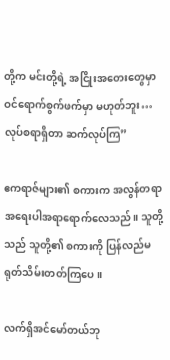တို့က မင်းတို့ရဲ့ အငြိုးအတေးတွေမှာ ဝင်ရောက်စွက်ဖက်မှာ မဟုတ်ဘူး… လုပ်စရာရှိတာ ဆက်လုပ်ကြ”

ဧကရာဇ်များ၏ စကားက အလွန်တရာ အရေးပါအရာရောက်လေသည်။ သူတို့သည် သူတို့၏ စကားကို ပြန်လည်မရုတ်သိမ်းတတ်ကြပေ။

လက်ရှိအင်မော်တယ်ဘု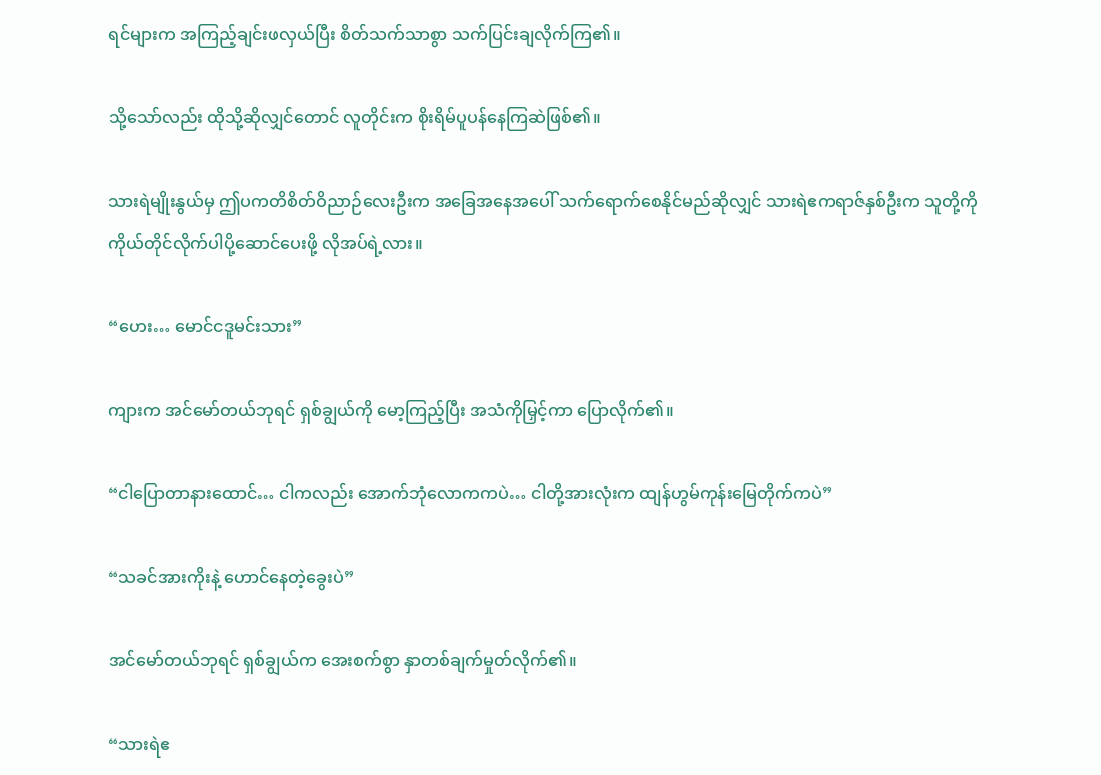ရင်များက အကြည့်ချင်းဖလှယ်ပြီး စိတ်သက်သာစွာ သက်ပြင်းချလိုက်ကြ၏။

သို့သော်လည်း ထိုသို့ဆိုလျှင်တောင် လူတိုင်းက စိုးရိမ်ပူပန်နေကြဆဲဖြစ်၏။

သားရဲမျိုးနွယ်မှ ဤပကတိစိတ်ဝိညာဉ်လေးဦးက အခြေအနေအပေါ် သက်ရောက်စေနိုင်မည်ဆိုလျှင် သားရဲဧကရာဇ်နှစ်ဦးက သူတို့ကို ကိုယ်တိုင်လိုက်ပါပို့ဆောင်ပေးဖို့ လိုအပ်ရဲ့လား။

“ဟေး… မောင်ငဒူမင်းသား”

ကျားက အင်မော်တယ်ဘုရင် ရှစ်ချွယ်ကို မော့ကြည့်ပြီး အသံကိုမြှင့်ကာ ပြောလိုက်၏။

“ငါပြောတာနားထောင်… ငါကလည်း အောက်ဘုံလောကကပဲ… ငါတို့အားလုံးက ထျန်ဟွမ်ကုန်းမြေတိုက်ကပဲ”

“သခင်အားကိုးနဲ့ ဟောင်နေတဲ့ခွေးပဲ”

အင်မော်တယ်ဘုရင် ရှစ်ချွယ်က အေးစက်စွာ နှာတစ်ချက်မှုတ်လိုက်၏။

“သားရဲဧ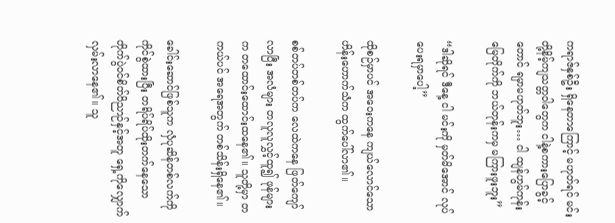ကရာဇ်နှစ်ဦး ရှိနေတာကြောင့် မဟုတ်ရင် မင်းတို့နိမ့်ကျသတ္တဝါတွေက ငါနဲ့စကားပြောခွင့်တောင် ရမှာမဟုတ်ဘူး… ငါ ထျန်ဟွမ်ကုန်းမြေတိုက်ကို ဘယ်တုန်းကမှ မကြားဖူးဘူး”

“ဒါဆိုရင် ဒီနေ့ ငါ မင်းကို မှတ်မိအောင် လုပ်ပေးရမှာပေါ့”

ထိုစဉ်မှာပင် အဝေးကနေ ကျယ်လောင်သော ဟိန်းဟောက်သံက ထွက်ပေါ်လာ၏။

စစ်တပ်တစ်တပ်က လေထဲကနေ ဖြတ်ကျော်လာပြီး အလံများ တလူလူလွှင့်ထူ၍ ဖုန်များက တထောင်းထောင်းထနေ၏။ သူတို့မှာ တကယ်ပင် အရေအတွက် တစ်သိန်းရှိနေ၏။

ခေါင်းဆောင်ဖြစ်သူက လှံပုဆိန်တစ်လက်ကို ကိုင်စွဲထားပြီး တရိပ်ရိပ်ထိုးတက်နေသော တိုက်ပွဲဝင်စိတ်ဝိညာဉ်နှင့်အတူ ရှေ့ကိုလျှောက်လှမ်းလာနေ၏။ သူ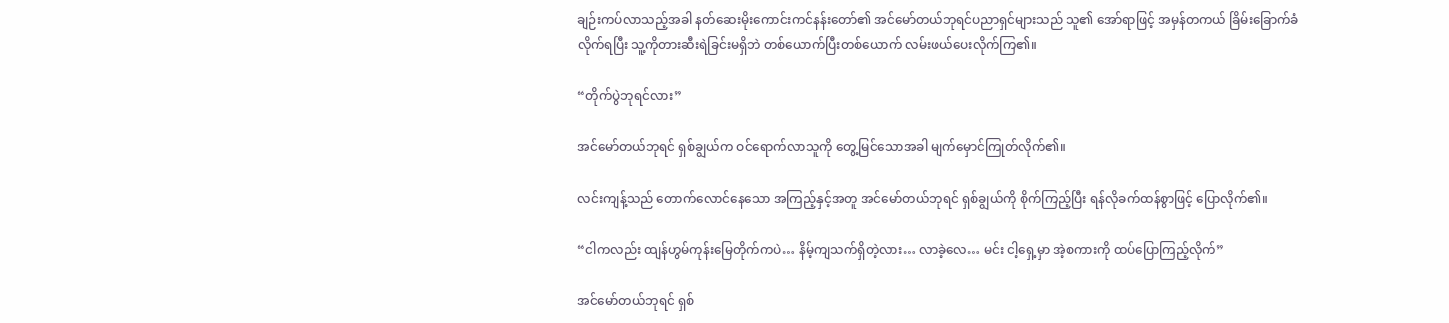ချဉ်းကပ်လာသည့်အခါ နတ်ဆေးမိုးကောင်းကင်နန်းတော်၏ အင်မော်တယ်ဘုရင်ပညာရှင်များသည် သူ၏ အော်ရာဖြင့် အမှန်တကယ် ခြိမ်းခြောက်ခံလိုက်ရပြီး သူ့ကိုတားဆီးရဲခြင်းမရှိဘဲ တစ်ယောက်ပြီးတစ်ယောက် လမ်းဖယ်ပေးလိုက်ကြ၏။

“တိုက်ပွဲဘုရင်လား”

အင်မော်တယ်ဘုရင် ရှစ်ချွယ်က ဝင်ရောက်လာသူကို တွေ့မြင်သောအခါ မျက်မှောင်ကြုတ်လိုက်၏။

လင်းကျန့်သည် တောက်လောင်နေသော အကြည့်နှင့်အတူ အင်မော်တယ်ဘုရင် ရှစ်ချွယ်ကို စိုက်ကြည့်ပြီး ရန်လိုခက်ထန်စွာဖြင့် ပြောလိုက်၏။

“ငါကလည်း ထျန်ဟွမ်ကုန်းမြေတိုက်ကပဲ… နိမ့်ကျသက်ရှိတဲ့လား… လာခဲ့လေ… မင်း ငါ့ရှေ့မှာ အဲ့စကားကို ထပ်ပြောကြည့်လိုက်”

အင်မော်တယ်ဘုရင် ရှစ်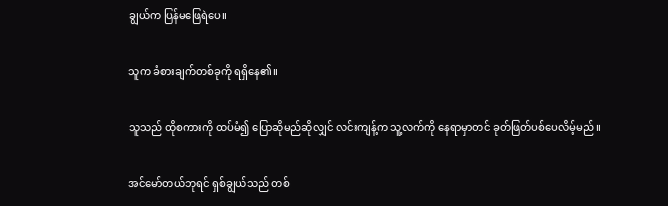ချွယ်က ပြန်မဖြေရဲပေ။

သူက ခံစားချက်တစ်ခုကို ရရှိနေ၏။

သူသည် ထိုစကားကို ထပ်မံ၍ ပြောဆိုမည်ဆိုလျှင် လင်းကျန့်က သူ့လက်ကို နေရာမှာတင် ခုတ်ဖြတ်ပစ်ပေလိမ့်မည်။

အင်မော်တယ်ဘုရင် ရှစ်ချွယ်သည် တစ်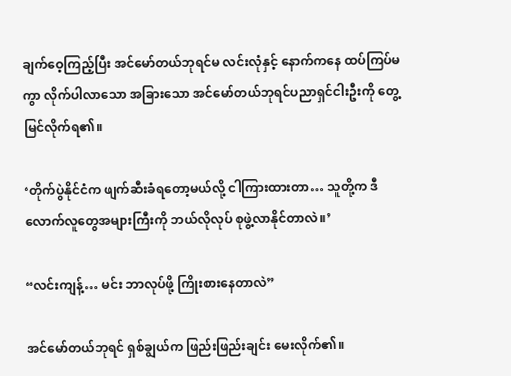ချက်ဝေ့ကြည့်ပြီး အင်မော်တယ်ဘုရင်မ လင်းလုံနှင့် နောက်ကနေ ထပ်ကြပ်မကွာ လိုက်ပါလာသော အခြားသော အင်မော်တယ်ဘုရင်ပညာရှင်ငါးဦးကို တွေ့မြင်လိုက်ရ၏။

‘တိုက်ပွဲနိုင်ငံက ဖျက်ဆီးခံရတော့မယ်လို့ ငါကြားထားတာ… သူတို့က ဒီလောက်လူတွေအများကြီးကို ဘယ်လိုလုပ် စုဖွဲ့လာနိုင်တာလဲ။’

“လင်းကျန့်… မင်း ဘာလုပ်ဖို့ ကြိုးစားနေတာလဲ”

အင်မော်တယ်ဘုရင် ရှစ်ချွယ်က ဖြည်းဖြည်းချင်း မေးလိုက်၏။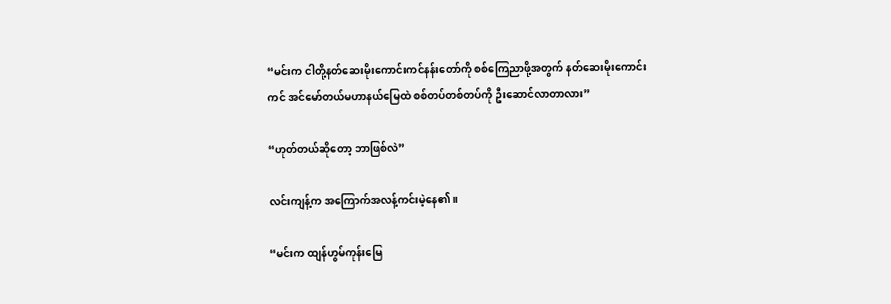“မင်းက ငါတို့နတ်ဆေးမိုးကောင်းကင်နန်းတော်ကို စစ်ကြေညာဖို့အတွက် နတ်ဆေးမိုးကောင်းကင် အင်မော်တယ်မဟာနယ်မြေထဲ စစ်တပ်တစ်တပ်ကို ဦးဆောင်လာတာလား”

“ဟုတ်တယ်ဆိုတော့ ဘာဖြစ်လဲ”

လင်းကျန့်က အကြောက်အလန့်ကင်းမဲ့နေ၏။

“မင်းက ထျန်ဟွမ်ကုန်းမြေ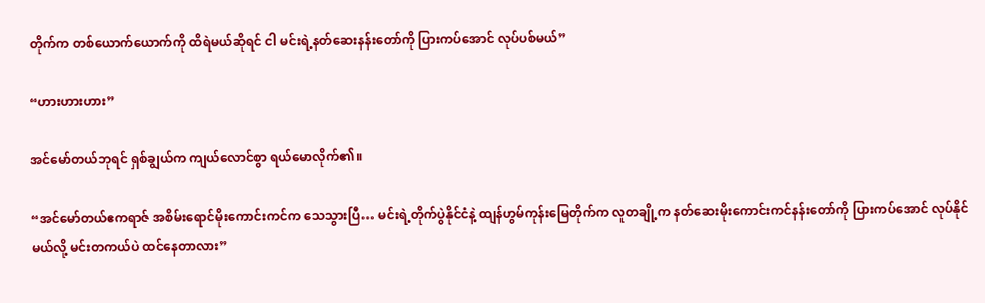တိုက်က တစ်ယောက်ယောက်ကို ထိရဲမယ်ဆိုရင် ငါ မင်းရဲ့နတ်ဆေးနန်းတော်ကို ပြားကပ်အောင် လုပ်ပစ်မယ်”

“ဟားဟားဟား”

အင်မော်တယ်ဘုရင် ရှစ်ချွယ်က ကျယ်လောင်စွာ ရယ်မောလိုက်၏။

“အင်မော်တယ်ဧကရာဇ် အစိမ်းရောင်မိုးကောင်းကင်က သေသွားပြီ… မင်းရဲ့တိုက်ပွဲနိုင်ငံနဲ့ ထျန်ဟွမ်ကုန်းမြေတိုက်က လူတချို့က နတ်ဆေးမိုးကောင်းကင်နန်းတော်ကို ပြားကပ်အောင် လုပ်နိုင်မယ်လို့ မင်းတကယ်ပဲ ထင်နေတာလား”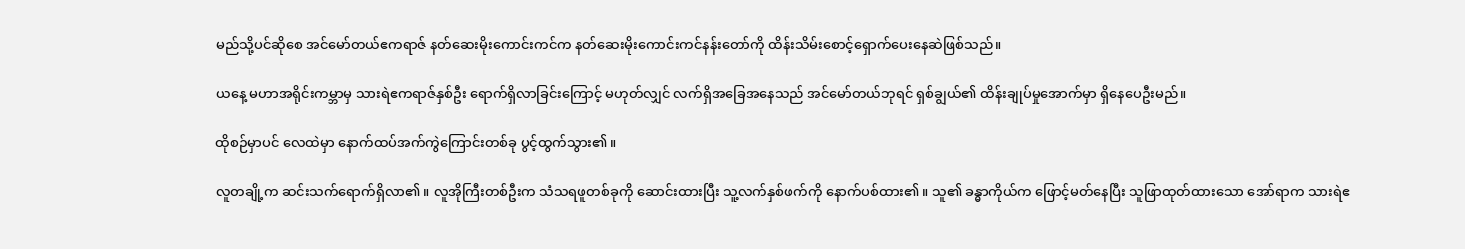မည်သို့ပင်ဆိုစေ အင်မော်တယ်ဧကရာဇ် နတ်ဆေးမိုးကောင်းကင်က နတ်ဆေးမိုးကောင်းကင်နန်းတော်ကို ထိန်းသိမ်းစောင့်ရှောက်ပေးနေဆဲဖြစ်သည်။

ယနေ့ မဟာအရိုင်းကမ္ဘာမှ သားရဲဧကရာဇ်နှစ်ဦး ရောက်ရှိလာခြင်းကြောင့် မဟုတ်လျှင် လက်ရှိအခြေအနေသည် အင်မော်တယ်ဘုရင် ရှစ်ချွယ်၏ ထိန်းချုပ်မှုအောက်မှာ ရှိနေပေဦးမည်။

ထိုစဉ်မှာပင် လေထဲမှာ နောက်ထပ်အက်ကွဲကြောင်းတစ်ခု ပွင့်ထွက်သွား၏။

လူတချို့က ဆင်းသက်ရောက်ရှိလာ၏။ လူအိုကြီးတစ်ဦးက သံသရဖူတစ်ခုကို ဆောင်းထားပြီး သူ့လက်နှစ်ဖက်ကို နောက်ပစ်ထား၏။ သူ၏ ခန္ဓာကိုယ်က ဖြောင့်မတ်နေပြီး သူဖြာထုတ်ထားသော အော်ရာက သားရဲဧ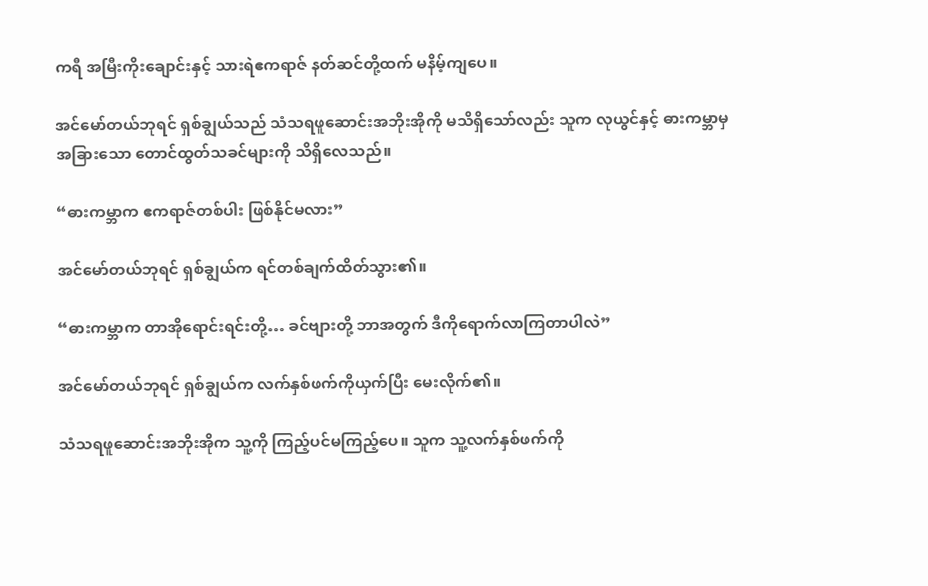ကရီ အမြီးကိုးချောင်းနှင့် သားရဲဧကရာဇ် နတ်ဆင်တို့ထက် မနိမ့်ကျပေ။

အင်မော်တယ်ဘုရင် ရှစ်ချွယ်သည် သံသရဖူဆောင်းအဘိုးအိုကို မသိရှိသော်လည်း သူက လုယွင်နှင့် ဓားကမ္ဘာမှ အခြားသော တောင်ထွတ်သခင်များကို သိရှိလေသည်။

“ဓားကမ္ဘာက ဧကရာဇ်တစ်ပါး ဖြစ်နိုင်မလား”

အင်မော်တယ်ဘုရင် ရှစ်ချွယ်က ရင်တစ်ချက်ထိတ်သွား၏။

“ဓားကမ္ဘာက တာအိုရောင်းရင်းတို့… ခင်ဗျားတို့ ဘာအတွက် ဒီကိုရောက်လာကြတာပါလဲ”

အင်မော်တယ်ဘုရင် ရှစ်ချွယ်က လက်နှစ်ဖက်ကိုယှက်ပြီး မေးလိုက်၏။

သံသရဖူဆောင်းအဘိုးအိုက သူ့ကို ကြည့်ပင်မကြည့်ပေ။ သူက သူ့လက်နှစ်ဖက်ကို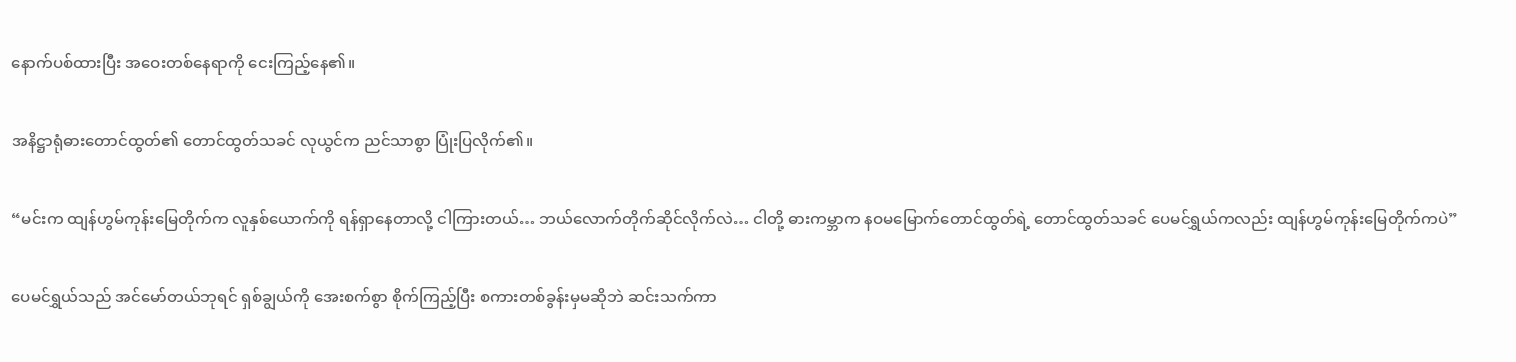နောက်ပစ်ထားပြီး အဝေးတစ်နေရာကို ငေးကြည့်နေ၏။

အနိဋ္ဌာရုံဓားတောင်ထွတ်၏ တောင်ထွတ်သခင် လုယွင်က ညင်သာစွာ ပြုံးပြလိုက်၏။

“မင်းက ထျန်ဟွမ်ကုန်းမြေတိုက်က လူနှစ်ယောက်ကို ရန်ရှာနေတာလို့ ငါကြားတယ်… ဘယ်လောက်တိုက်ဆိုင်လိုက်လဲ… ငါတို့ ဓားကမ္ဘာက နဝမမြောက်တောင်ထွတ်ရဲ့ တောင်ထွတ်သခင် ပေမင်ရွှယ်ကလည်း ထျန်ဟွမ်ကုန်းမြေတိုက်ကပဲ”

ပေမင်ရွှယ်သည် အင်မော်တယ်ဘုရင် ရှစ်ချွယ်ကို အေးစက်စွာ စိုက်ကြည့်ပြီး စကားတစ်ခွန်းမှမဆိုဘဲ ဆင်းသက်ကာ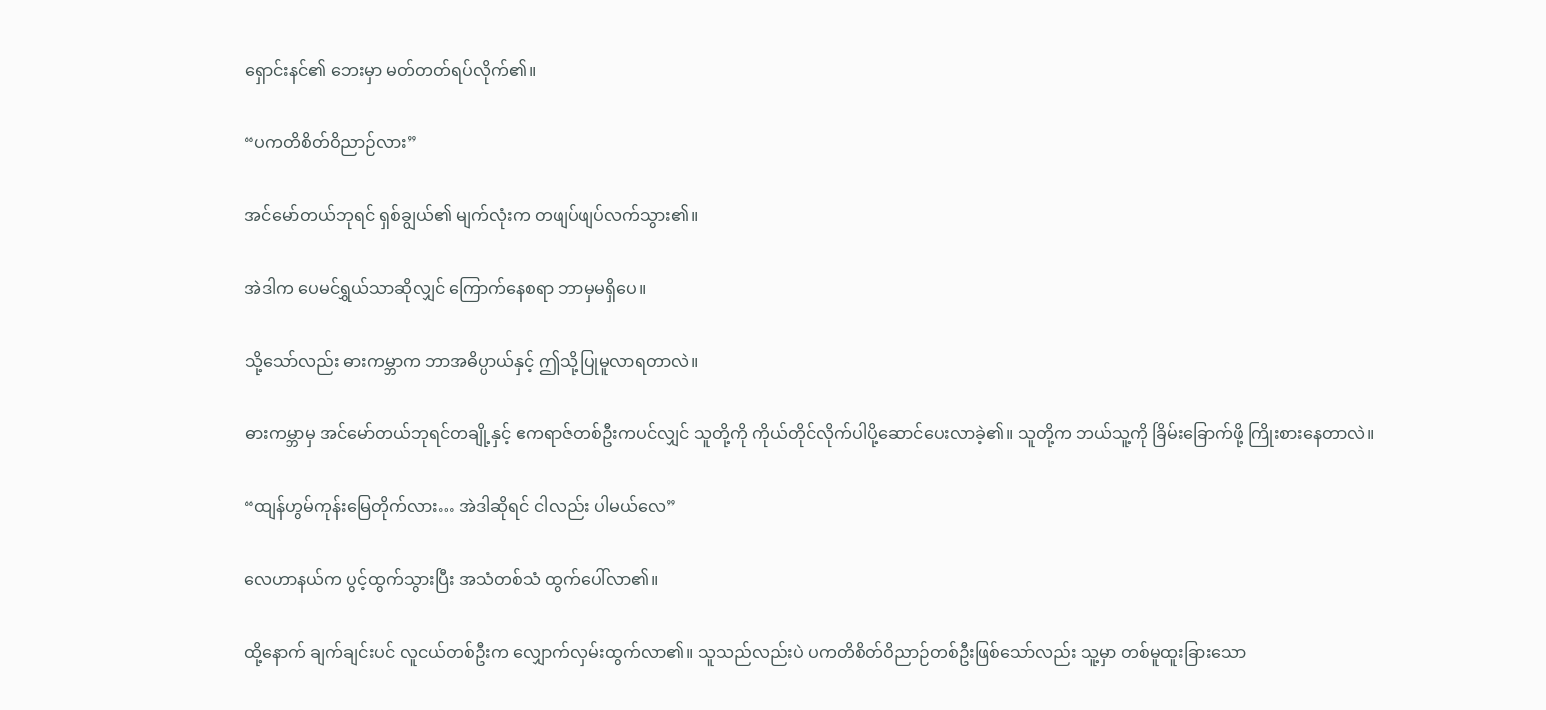ရှောင်းနင်၏ ဘေးမှာ မတ်တတ်ရပ်လိုက်၏။

“ပကတိစိတ်ဝိညာဉ်လား”

အင်မော်တယ်ဘုရင် ရှစ်ချွယ်၏ မျက်လုံးက တဖျပ်ဖျပ်လက်သွား၏။

အဲဒါက ပေမင်ရွှယ်သာဆိုလျှင် ကြောက်နေစရာ ဘာမှမရှိပေ။

သို့သော်လည်း ဓားကမ္ဘာက ဘာအဓိပ္ပာယ်နှင့် ဤသို့ပြုမူလာရတာလဲ။

ဓားကမ္ဘာမှ အင်မော်တယ်ဘုရင်တချို့နှင့် ဧကရာဇ်တစ်ဦးကပင်လျှင် သူတို့ကို ကိုယ်တိုင်လိုက်ပါပို့ဆောင်ပေးလာခဲ့၏။ သူတို့က ဘယ်သူ့ကို ခြိမ်းခြောက်ဖို့ ကြိုးစားနေတာလဲ။

“ထျန်ဟွမ်ကုန်းမြေတိုက်လား… အဲဒါဆိုရင် ငါလည်း ပါမယ်လေ”

လေဟာနယ်က ပွင့်ထွက်သွားပြီး အသံတစ်သံ ထွက်ပေါ်လာ၏။

ထို့နောက် ချက်ချင်းပင် လူငယ်တစ်ဦးက လျှောက်လှမ်းထွက်လာ၏။ သူသည်လည်းပဲ ပကတိစိတ်ဝိညာဉ်တစ်ဦးဖြစ်သော်လည်း သူ့မှာ တစ်မူထူးခြားသော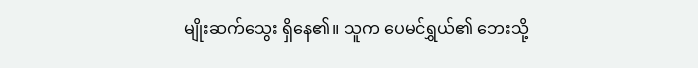မျိုးဆက်သွေး ရှိနေ၏။ သူက ပေမင်ရွှယ်၏ ဘေးသို့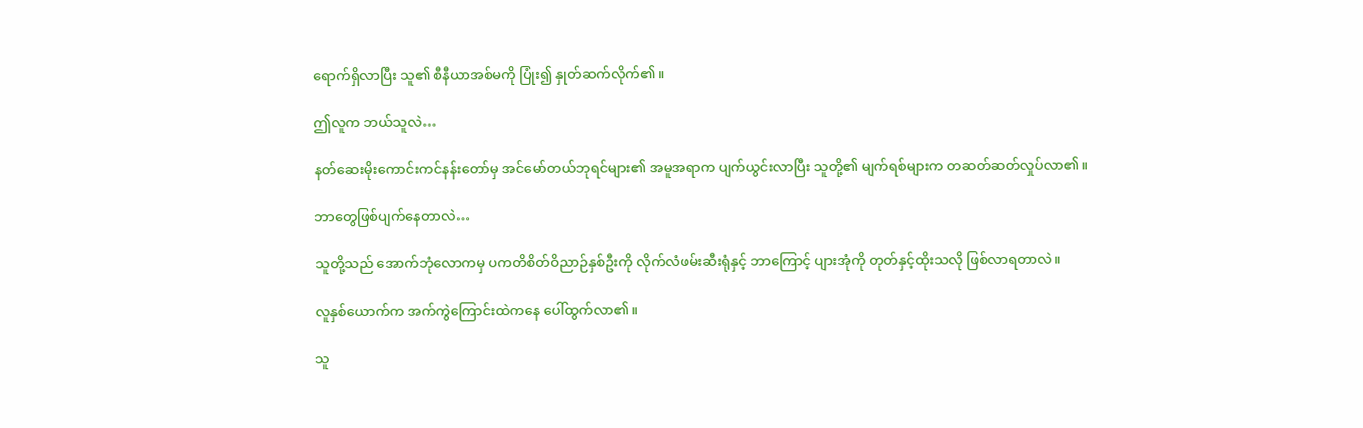ရောက်ရှိလာပြီး သူ၏ စီနီယာအစ်မကို ပြုံး၍ နှုတ်ဆက်လိုက်၏။

ဤလူက ဘယ်သူလဲ…

နတ်ဆေးမိုးကောင်းကင်နန်းတော်မှ အင်မော်တယ်ဘုရင်များ၏ အမူအရာက ပျက်ယွင်းလာပြီး သူတို့၏ မျက်ရစ်များက တဆတ်ဆတ်လှုပ်လာ၏။

ဘာတွေဖြစ်ပျက်နေတာလဲ…

သူတို့သည် အောက်ဘုံလောကမှ ပကတိစိတ်ဝိညာဉ်နှစ်ဦးကို လိုက်လံဖမ်းဆီးရုံနှင့် ဘာကြောင့် ပျားအုံကို တုတ်နှင့်ထိုးသလို ဖြစ်လာရတာလဲ။

လူနှစ်ယောက်က အက်ကွဲကြောင်းထဲကနေ ပေါ်ထွက်လာ၏။

သူ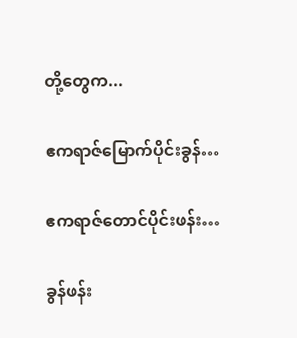တို့တွေက...

ဧကရာဇ်မြောက်ပိုင်းခွန်…

ဧကရာဇ်တောင်ပိုင်းဖန်း…

ခွန်ဖန်း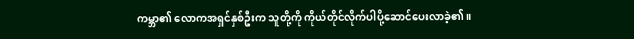ကမ္ဘာ၏ လောကအရှင်နှစ်ဦးက သူတို့ကို ကိုယ်တိုင်လိုက်ပါပို့ဆောင်ပေးလာခဲ့၏။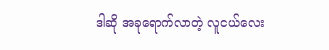ဒါဆို အခုရောက်လာတဲ့ လူငယ်လေး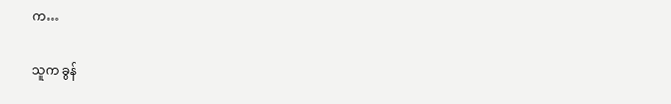က…

သူက ခွန်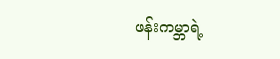ဖန်းကမ္ဘာရဲ့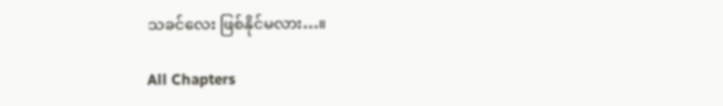သခင်လေး ဖြစ်နိုင်မလား…။

All Chapters